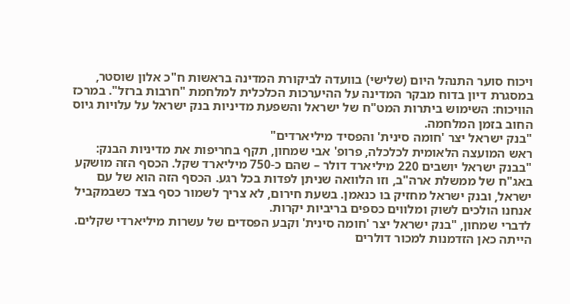ויכוח סוער התנהל היום (שלישי) בוועדה לביקורת המדינה בראשות ח"כ אלון שוסטר, במסגרת דיון בדוח מבקר המדינה על ההיערכות הכלכלית למלחמת "חרבות ברזל". במרכז הוויכוח: השימוש ביתרות המט"ח של ישראל והשפעת מדיניות בנק ישראל על עלויות גיוס החוב בזמן המלחמה.
"בנק ישראל יצר 'חומה סינית' והפסיד מיליארדים"
ראש המועצה הלאומית לכלכלה, פרופ' אבי שמחון, תקף בחריפות את מדיניות הבנק: "בבנק ישראל יושבים 220 מיליארד דולר – שהם כ-750 מיליארד שקל. הכסף הזה מושקע באג"ח של ממשלת ארה"ב, וזו הלוואה שניתן לפדות בכל רגע. הכסף הזה הוא של עם ישראל, ובנק ישראל מחזיק בו כנאמן. בשעת חירום, לא צריך לשמור כסף בצד כשבמקביל אנחנו הולכים לשוק ומלווים כספים בריביות יקרות.
לדברי שמחון, "בנק ישראל יצר 'חומה סינית' וקבע הפסדים של עשרות מיליארדי שקלים. הייתה כאן הזדמנות למכור דולרים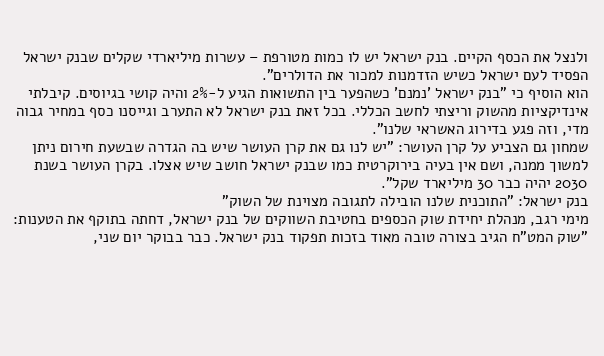ולנצל את הכסף הקיים. בנק ישראל יש לו כמות מטורפת – עשרות מיליארדי שקלים שבנק ישראל הפסיד לעם ישראל כשיש הזדמנות למכור את הדולרים".
הוא הוסיף כי "בנק ישראל 'נמנם' כשהפער בין התשואות הגיע ל-2% והיה קושי בגיוסים. קיבלתי אינדיקציות מהשוק וריצתי לחשב הכללי. בכל זאת בנק ישראל לא התערב וגייסנו כסף במחיר גבוה מדי, וזה פגע בדירוג האשראי שלנו".
שמחון גם הצביע על קרן העושר: "יש לנו גם את קרן העושר שיש בה הגדרה שבשעת חירום ניתן למשוך ממנה, ושם אין בעיה בירוקרטית כמו שבנק ישראל חושב שיש אצלו. בקרן העושר בשנת 2030 יהיה כבר 30 מיליארד שקל".
בנק ישראל: "התוכנית שלנו הובילה לתגובה מצוינת של השוק"
מימי רגב, מנהלת יחידת שוק הכספים בחטיבת השווקים של בנק ישראל, דחתה בתוקף את הטענות: "שוק המט"ח הגיב בצורה טובה מאוד בזכות תפקוד בנק ישראל. כבר בבוקר יום שני,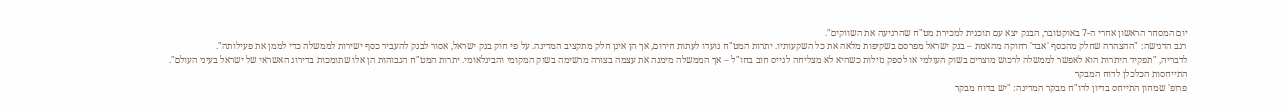יום המסחר הראשון אחרי ה-7 באוקטובר, הבנק יצא עם תוכנית למכירת מט"ח שהרגיעה את השווקים".
רגב הדגישה: "ההצהרה שחלק מהכסף 'אבד' רחוקה מהאמת – בנק ישראל מפרסם בשקיפות מלאה את כל השקעותיו. יתרות המט"ח נועדו לעתות חירום, אך הן אינן חלק מתקציב המדינה. על פי חוק בנק ישראל, אסור לבנק להעביר כסף ישירות לממשלה כדי לממן את פעילותה".
לדבריה, "תפקיד היתרות הוא לאפשר לממשלה לרכוש מוצרים בשוק העולמי או לספק נזילות כשהיא לא מצליחה לגייס חוב בחו"ל – אך הממשלה מימנה את עצמה בצורה מרשימה בשוק המקומי והבינלאומי. יתרות המט"ח הגבוהות הן אלו שתומכות בדירוג האשראי של ישראל בעיני העולם".
התייחסות הכלכלן לדוח המבקר
פרופ' שמחון התייחס בדיון לדו"ח מבקר המדינה: "יש בדוח מבקר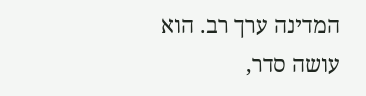המדינה ערך רב. הוא עושה סדר,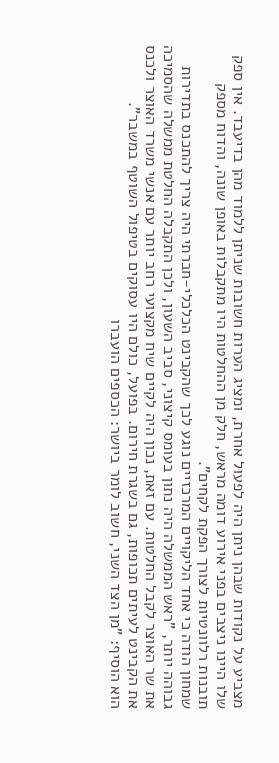מצביע על נקודות שבהן ניתן היה לפעול אחרת, ומציג הערות חשובות שניתן ללמוד מהן בדיעבד. אין ספק שלו היינו ניצבים בפני אירוע דומה מראש, חלק מן ההחלטות היו מתקבלות באופן שונה, והדוח מספק תובנות רלוונטיות לצורך הפקת לקחים".
שמחון הודה כי אחד הליקויים המרכזיים נוגע לכך שהקבינט הכלכלי-חברתי היה צריך להתכנס בתדירות גבוהה יותר, "ראש הממשלה היה נתון בעומס קיצוני, סביב השעון, ולכן התקבלה החלטת ממשלה שהסמיכה את שר האוצר לקבל החלטות. עם זאת, נכון היה לקיים שיח מקצועי רחב יותר עם אנשי משרד האוצר ולכנס את הקבינט לעיתים תכופות, גם בשגרת חירום. בפועל, כולם היו עסוקים בטיפול השוטף במשבר".
הוא הוסיף: "מן הצד השני, חשוב לומר ביושר: הכספים הועברו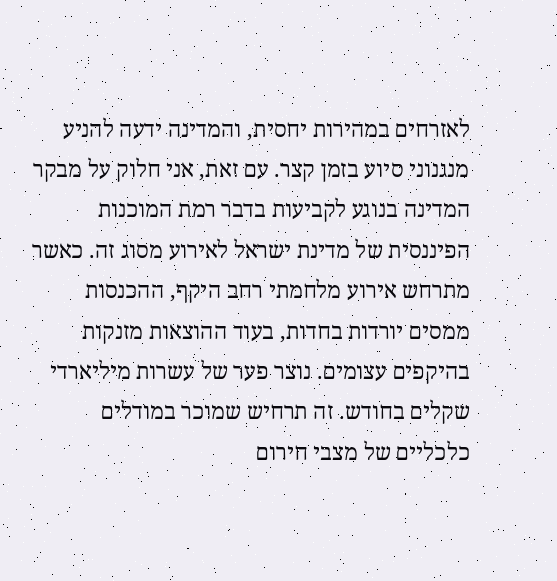לאזרחים במהירות יחסית, והמדינה ידעה להניע מנגנוני סיוע בזמן קצר. עם זאת, אני חלוק על מבקר המדינה בנוגע לקביעות בדבר רמת המוכנות הפיננסית של מדינת ישראל לאירוע מסוג זה. כאשר מתרחש אירוע מלחמתי רחב היקף, ההכנסות ממסים יורדות בחדות, בעוד ההוצאות מזנקות בהיקפים עצומים. נוצר פער של עשרות מיליארדי שקלים בחודש. זה תרחיש שמוכר במודלים כלכליים של מצבי חירום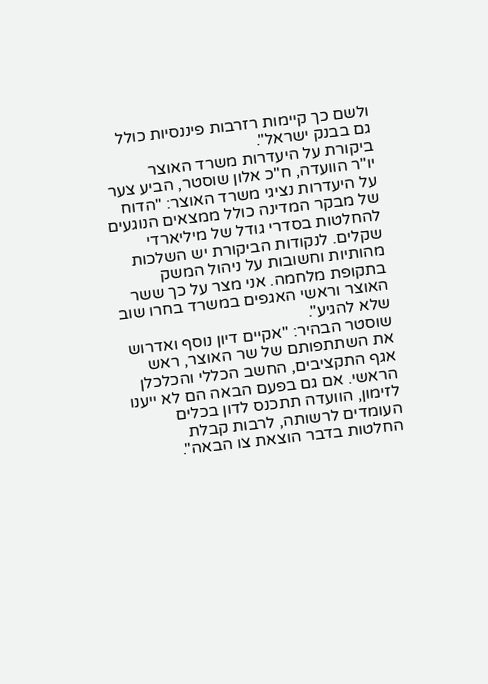ולשם כך קיימות רזרבות פיננסיות כולל גם בבנק ישראל".
ביקורת על היעדרות משרד האוצר
יו"ר הוועדה, ח"כ אלון שוסטר, הביע צער על היעדרות נציגי משרד האוצר: "הדוח של מבקר המדינה כולל ממצאים הנוגעים להחלטות בסדרי גודל של מיליארדי שקלים. לנקודות הביקורת יש השלכות מהותיות וחשובות על ניהול המשק בתקופת מלחמה. אני מצר על כך ששר האוצר וראשי האגפים במשרד בחרו שוב שלא להגיע".
שוסטר הבהיר: "אקיים דיון נוסף ואדרוש את השתתפותם של שר האוצר, ראש אגף התקציבים, החשב הכללי והכלכלן הראשי. אם גם בפעם הבאה הם לא ייענו לזימון, הוועדה תתכנס לדון בכלים העומדים לרשותה, לרבות קבלת החלטות בדבר הוצאת צו הבאה".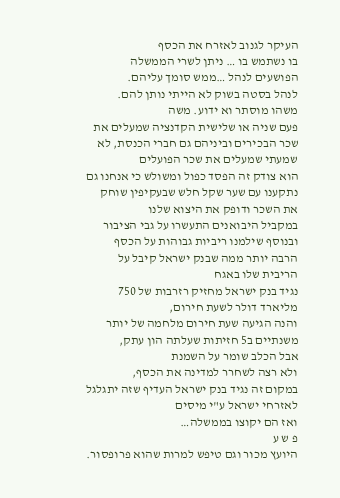העיקר לגנוב לאזרח את הכסף
בו נשתמש בו … ניתן לשרי הממשלה הפושעים לנהל …ממש סומך עליהם.
לנהל בסטה בשוק לא הייתי נותן להם.
משהו מוסתר וא ידוע. משה
פעם שניה או שלישית הקדנציה שמעלים את שכר הבכירים וביניהם גם חברי הכנסת, לא שמעתי שמעלים את שכר הפועלים
הוא צודק זה הפסד כפול ומשולש כי אנחנו גם נתקענו עם שער שקל חלש שבעקיפין שוחק את השכר ודופק את היצוא שלנו
במקביל היבואנים התעשרו על גבי הציבור
ובנוסף שילמנו ריביות גבוהות על הכסף הרבה יותר ממה שבנק ישראל קיבל על הריבית שלו באגח
נגיד בנק ישראל מחזיק רזרבות של 750 מליארד דולר לשעת חירום,
והנה הגיעה שעת חירום מלחמה של יותר משנתיים ב5 חזיתות שעלתה הון עתק,
אבל הכלב שומר על השמנת
ולא רצה לשחרר למדינה את הכסף,
במקום זה נגיד בנק ישראל העדיף שזה יתגלגל לאזרחי ישראל ע"י מיסים
ואז הם יקוצו בממשלה…
פ ש ע
היועץ מכור וגם טיפש למרות שהוא פרופסור.